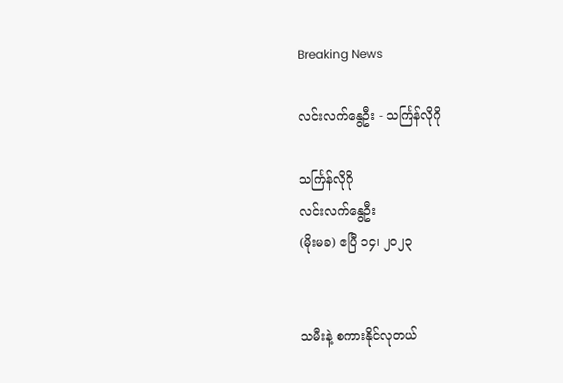Breaking News

လင်းလက်နွေဦး - သင်္ကြန်လိုဂို

သင်္ကြန်လိုဂို
လင်းလက်နွေဦး
(မိုးမခ) ဧပြီ ၁၄၊ ၂၀၂၃


သမီးနဲ့ စကားနိုင်လုတယ်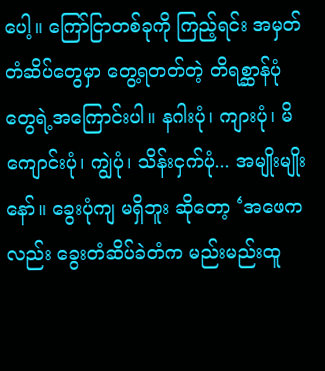ပေါ့။ ကြော်ငြာတစ်ခုကို ကြည့်ရင်း အမှတ်တံဆိပ်တွေမှာ တွေ့ရတတ်တဲ့ တိရစ္ဆာန်ပုံတွေရဲ့အကြောင်းပါ။ နဂါးပုံ၊ ကျားပုံ၊ မိကျောင်းပုံ၊ ကျွဲပုံ၊ သိန်းငှက်ပုံ... အမျိုးမျိုးနော်။ ခွေးပုံကျ မရှိဘူး ဆိုတော့ ‘အဖေကလည်း ခွေးတံဆိပ်ခဲတံက မည်းမည်းထူ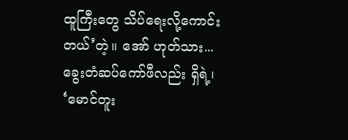ထူကြီးတွေ သိပ်ရေးလို့ကောင်းတယ်’တဲ့။ အော် ဟုတ်သား... ခွေးတံဆပ်ကော်ဖီလည်း ရှိရဲ့၊ ‘မောင်တူး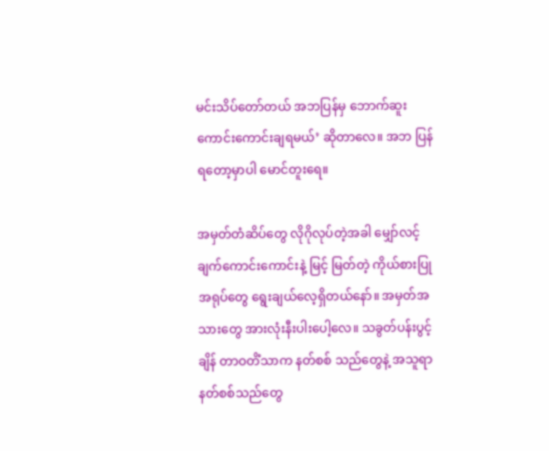မင်းသိပ်တော်တယ် အဘပြန်မှ ဘောက်ဆူး ကောင်းကောင်းချရမယ်’ ဆိုတာလေ။ အဘ ပြန်ရတော့မှာပါ မောင်တူးရေ။

အမှတ်တံဆိပ်တွေ လိုဂိုလုပ်တဲ့အခါ မျှော်လင့်ချက်ကောင်းကောင်းနဲ့ မြင့် မြတ်တဲ့ ကိုယ်စားပြုအရုပ်တွေ ရွေးချယ်လေ့ရှိတယ်နော်။ အမှတ်အသားတွေ အားလုံးနီးပါးပေါ့လေ။ သခွတ်ပန်းပွင့်ချိန် တာဝတိံသာက နတ်စစ် သည်တွေနဲ့ အသူရာနတ်စစ်သည်တွေ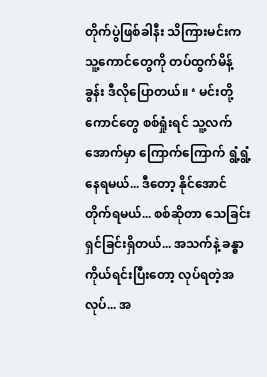တိုက်ပွဲဖြစ်ခါနီး သိကြားမင်းက သူ့ကောင်တွေကို တပ်ထွက်မိန့်ခွန်း ဒီလိုပြောတယ်။ ‘ မင်းတို့ကောင်တွေ စစ်ရှုံးရင် သူ့လက်အောက်မှာ ကြောက်ကြောက် ရွံ့ရွံ့နေရမယ်... ဒီတော့ နိုင်အောင် တိုက်ရမယ်... စစ်ဆိုတာ သေခြင်းရှင်ခြင်းရှိတယ်... အသက်နဲ့ ခန္ဓာကိုယ်ရင်းပြီးတော့ လုပ်ရတဲ့အလုပ်... အ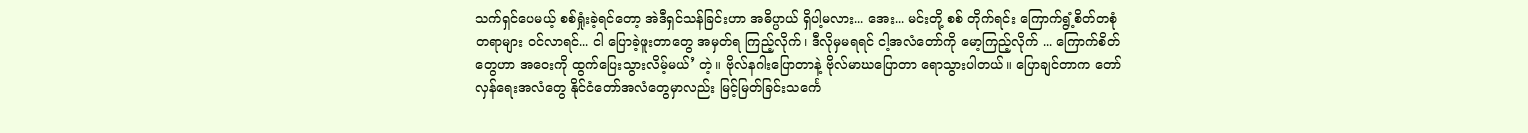သက်ရှင်ပေမယ့် စစ်ရှုံးခဲ့ရင်တော့ အဲဒီရှင်သန်ခြင်းဟာ အဓိပ္ပာယ် ရှိပါ့မလား... အေး... မင်းတို့ စစ် တိုက်ရင်း ကြောက်ရွံ့စိတ်တစုံတရာများ ဝင်လာရင်... ငါ ပြောခဲ့ဖူးတာတွေ အမှတ်ရ ကြည့်လိုက်၊ ဒီလိုမှမရရင် ငါ့အလံတော်ကို မော့ကြည့်လိုက် ... ကြောက်စိတ်တွေဟာ အဝေးကို ထွက်ပြေးသွားလိမ့်မယ်’ တဲ့။ ဗိုလ်နဂါးပြောတာနဲ့ ဗိုလ်မာဃပြောတာ ရောသွားပါတယ်။ ပြောချင်တာက တော်လှန်ရေးအလံတွေ နိုင်ငံတော်အလံတွေမှာလည်း မြင့်မြတ်ခြင်းသင်္ကေ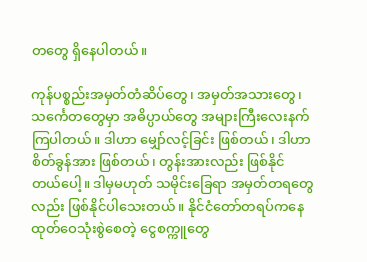တတွေ ရှိနေပါတယ်။

ကုန်ပစ္စည်းအမှတ်တံဆိပ်တွေ၊ အမှတ်အသားတွေ၊ သင်္ကေတတွေမှာ အဓိပ္ပာယ်တွေ အများကြီးလေးနက်ကြပါတယ်။ ဒါဟာ မျှော်လင့်ခြင်း ဖြစ်တယ်၊ ဒါဟာ စိတ်ခွန်အား ဖြစ်တယ်၊ တွန်းအားလည်း ဖြစ်နိုင် တယ်ပေါ့။ ဒါမှမဟုတ် သမိုင်းခြေရာ အမှတ်တရတွေလည်း ဖြစ်နိုင်ပါသေးတယ်။ နိုင်ငံတော်တရပ်ကနေထုတ်ဝေသုံးစွဲစေတဲ့ ငွေစက္ကူတွေ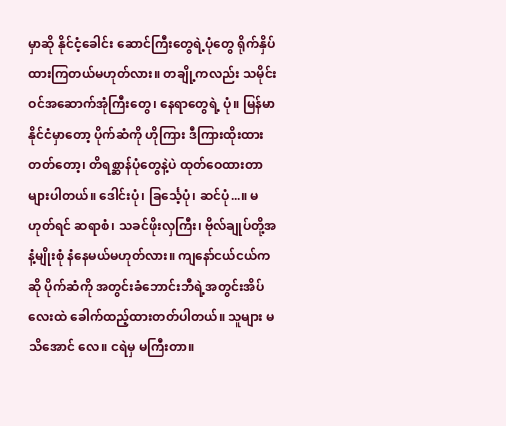မှာဆို နိုင်ငံ့ခေါင်း ဆောင်ကြီးတွေရဲ့ပုံတွေ ရိုက်နှိပ်ထားကြတယ်မဟုတ်လား။ တချို့ကလည်း သမိုင်းဝင်အဆောက်အုံကြီးတွေ၊ နေရာတွေရဲ့ ပုံ။ မြန်မာနိုင်ငံမှာတော့ ပိုက်ဆံကို ဟိုကြား ဒီကြားထိုးထားတတ်တော့၊ တိရစ္ဆာန်ပုံတွေနဲ့ပဲ ထုတ်ဝေထားတာ များပါတယ်။ ဒေါင်းပုံ၊ ခြင်္သေ့ပုံ၊ ဆင်ပုံ...။ မဟုတ်ရင် ဆရာစံ၊ သခင်ဖိုးလှကြီး၊ ဗိုလ်ချုပ်တို့အနံ့မျိုးစုံ နံနေမယ်မဟုတ်လား။ ကျနော်ငယ်ငယ်ကဆို ပိုက်ဆံကို အတွင်းခံဘောင်းဘီရဲ့အတွင်းအိပ်လေးထဲ ခေါက်ထည့်ထားတတ်ပါတယ်။ သူများ မသိအောင် လေ။ ငရဲမှ မကြီးတာ။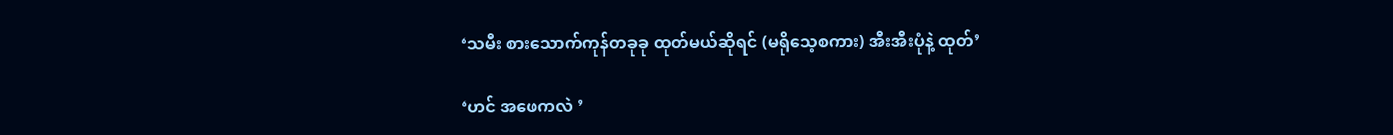‘သမီး စားသောက်ကုန်တခုခု ထုတ်မယ်ဆိုရင် (မရိုသေ့စကား) အီးအီးပုံနဲ့ ထုတ်’

‘ဟင် အဖေကလဲ ’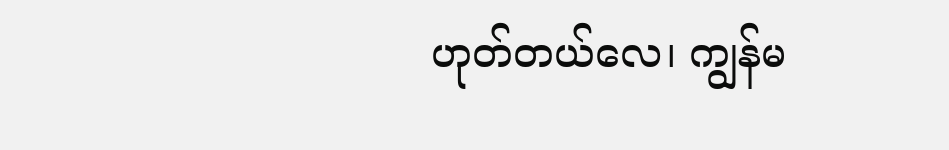ဟုတ်တယ်လေ၊ ကျွန်မ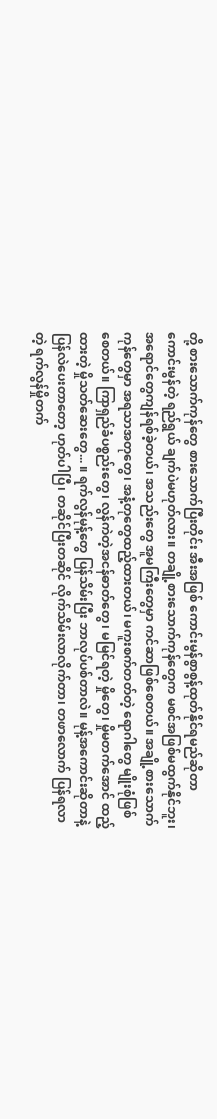တို့ စားသောက်ကုန်တွေ စားသောက်ပြီးတိုင်း အီးအဖြစ် ကောင်းမွန်စွာစွန့်ထုတ်နိုင်ရမည်ဆိုတာ ကောင်းမွန်တဲ့ ရည်ရွယ် ချက်ပဲမဟုတ်လား။ တချို့စားသောက်ကုန်တွေက မစင်အဖြစ်မထွက်နိုင်ဘူး၊ အရောင်တွေကျန်ရစ်ခဲ့တယ်၊ အသည်းတွေ အူမကြီးတွေမှာ ကင်ဆာဖြစ်စေတယ်။ အချို့စားသောက်ကုန်တွေမှာ အရသာအတုတွေ၊ အနံ့တုတွေထည့်ထားတယ်၊ မကူးစက်တတ်တဲ့ ရောဂါတွေ မျိုးစုံဖြစ်စေတယ်။ ကြာရှည်ခံပစ္စည်းတွေ၊ လွန်ကဲတဲ့အငန်ဓာတ်တွေ၊ မမြင်ရတဲ့ မှိုတွေ၊ မှိုမတက်အောင် ထည့်ထားတဲ့ မှိုသတ်ဆေးတွေ... ။ ရက်လွန်မုန့်တွေ ပြန်သိမ်းပြီး ဘာလုပ်ပစ်တာလဲ။ မုန့်အကောင်းဆိုတာနဲ့ ပြန်လဲပေးတာတော့ ဟုတ်ပါပြီ၊ တဆိုင်ပြီးတဆိုင် လိုက်သိမ်းလာလိုက်တာ၊ တဖာလောက် ပြန်ရလာတဲ့ ရက်လွန်မှိုတက်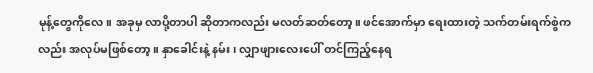မုန့်တွေကိုလေ။ အခုမှ လာပို့တာပါ ဆိုတာကလည်း မလတ်ဆတ်တော့။ ဖင်အောက်မှာ ရေးထားတဲ့ သက်တမ်းရက်စွဲကလည်း အလုပ်မဖြစ်တော့။ နှာခေါင်းနဲ့ နမ်း၊ လျှာဖျားလေးပေါ် တင်ကြည့်နေရ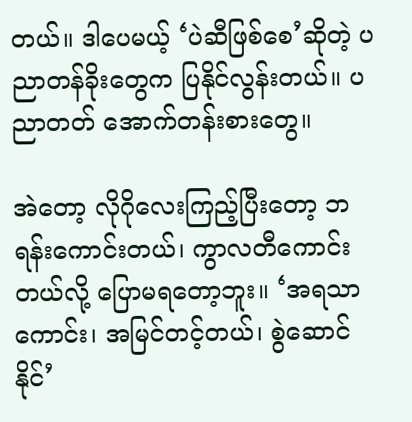တယ်။ ဒါပေမယ့် ‘ပဲဆီဖြစ်စေ’ဆိုတဲ့ ပညာတန်ခိုးတွေက ပြနိုင်လွန်းတယ်။ ပညာတတ် အောက်တန်းစားတွေ။

အဲတော့ လိုဂိုလေးကြည့်ပြီးတော့ ဘရန်းကောင်းတယ်၊ ကွာလတီကောင်းတယ်လို့ ပြောမရတော့ဘူး။ ‘အရသာကောင်း၊ အမြင်တင့်တယ်၊ စွဲဆောင်နိုင်’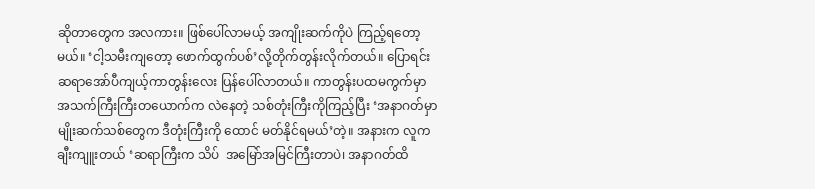ဆိုတာတွေက အလကား။ ဖြစ်ပေါ်လာမယ့် အကျိုးဆက်ကိုပဲ ကြည့်ရတော့မယ်။ ‘ငါ့သမီးကျတော့ ဖောက်ထွက်ပစ်’လို့တိုက်တွန်းလိုက်တယ်။ ပြောရင်း ဆရာအော်ပီကျယ့်ကာတွန်းလေး ပြန်ပေါ်လာတယ်။ ကာတွန်းပထမကွက်မှာ အသက်ကြီးကြီးတယောက်က လဲနေတဲ့ သစ်တုံးကြီးကိုကြည့်ပြီး ‘အနာဂတ်မှာ မျိုးဆက်သစ်တွေက ဒီတုံးကြီးကို ထောင် မတ်နိုင်ရမယ်’တဲ့။ အနားက လူက ချီးကျူးတယ် ‘ဆရာကြီးက သိပ်  အမြော်အမြင်ကြီးတာပဲ၊ အနာဂတ်ထိ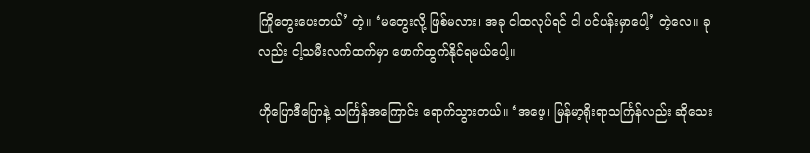ကြိုတွေးပေးတယ်’ တဲ့။ ‘မတွေးလို့ ဖြစ်မလား၊ အခု ငါထလုပ်ရင် ငါ ပင်ပန်းမှာပေါ့’ တဲ့လေ။ ခုလည်း ငါ့သမီးလက်ထက်မှာ ဖောက်ထွက်နိုင်ရမယ်ပေါ့။

ဟိုပြောဒီပြောနဲ့ သင်္ကြန်အကြောင်း ရောက်သွားတယ်။ ‘အဖေ့၊ မြန်မာ့ရိုးရာသင်္ကြန်လည်း ဆိုသေး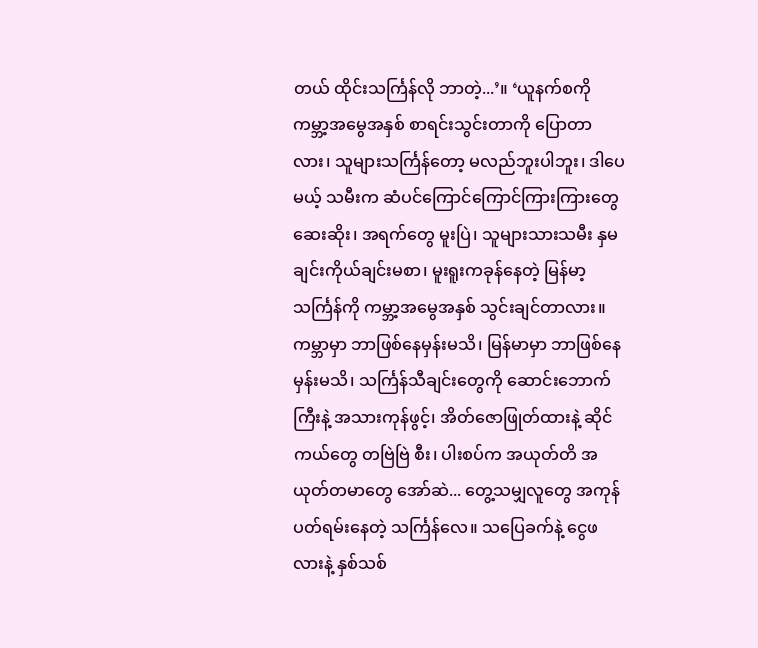တယ် ထိုင်းသင်္ကြန်လို ဘာတဲ့...’။ ‘ယူနက်စကို ကမ္ဘာ့အမွေအနှစ် စာရင်းသွင်းတာကို ပြောတာလား၊ သူများသင်္ကြန်တော့ မလည်ဘူးပါဘူး၊ ဒါပေမယ့် သမီးက ဆံပင်ကြောင်ကြောင်ကြားကြားတွေ ဆေးဆိုး၊ အရက်တွေ မူးပြဲ၊ သူများသားသမီး နှမချင်းကိုယ်ချင်းမစာ၊ မူးရူးကခုန်နေတဲ့ မြန်မာ့သင်္ကြန်ကို ကမ္ဘာ့အမွေအနှစ် သွင်းချင်တာလား။ ကမ္ဘာမှာ ဘာဖြစ်နေမှန်းမသိ၊ မြန်မာမှာ ဘာဖြစ်နေမှန်းမသိ၊ သင်္ကြန်သီချင်းတွေကို ဆောင်းဘောက်ကြီးနဲ့ အသားကုန်ဖွင့်၊ အိတ်ဇောဖြုတ်ထားနဲ့ ဆိုင်ကယ်တွေ တဗြဲဗြဲ စီး၊ ပါးစပ်က အယုတ်တိ အယုတ်တမာတွေ အော်ဆဲ... တွေ့သမျှလူတွေ အကုန်ပတ်ရမ်းနေတဲ့ သင်္ကြန်လေ။ သပြေခက်နဲ့ ငွေဖလားနဲ့ နှစ်သစ်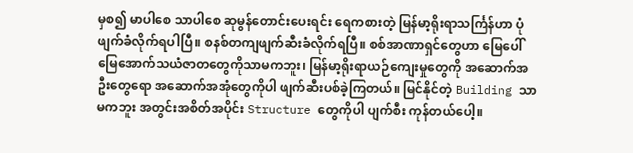မှစ၍ မာပါစေ သာပါစေ ဆုမွန်တောင်းပေးရင်း ရေကစားတဲ့ မြန်မာ့ရိုးရာသင်္ကြန်ဟာ ပုံဖျက်ခံလိုက်ရပါပြီ။ စနစ်တကျဖျက်ဆီးခံလိုက်ရပြီ။ စစ်အာဏာရှင်တွေဟာ မြေပေါ်မြေအောက်သယံဇာတတွေကိုသာမကဘူး၊ မြန်မာ့ရိုးရာယဉ်ကျေးမှုတွေကို အဆောက်အဦးတွေရော အဆောက်အအုံတွေကိုပါ ဖျက်ဆီးပစ်ခဲ့ကြတယ်။ မြင်နိုင်တဲ့ Building သာမကဘူး အတွင်းအစိတ်အပိုင်း Structure တွေကိုပါ ပျက်စီး ကုန်တယ်ပေါ့။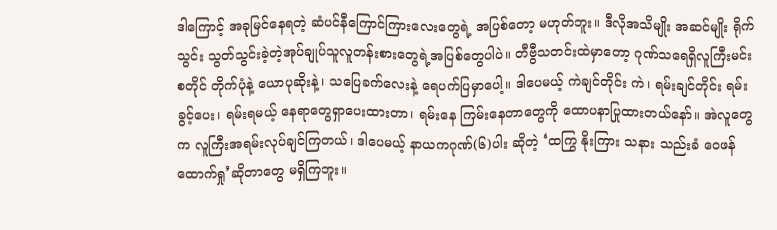ဒါကြောင့် အခုမြင်နေရတဲ့ ဆံပင်နီကြောင်ကြားလေးတွေရဲ့ အပြစ်တော့ မဟုတ်ဘူး။ ဒီလိုအသိမျိုး အဆင်မျိုး ရိုက်သွင်း သွတ်သွင်းခဲ့တဲ့အုပ်ချုပ်သူလူတန်းစားတွေရဲ့အပြစ်တွေပါပဲ။ တီဗွီသတင်းထဲမှာတော့ ဂုဏ်သရေရှိလူကြီးမင်းစတိုင် တိုက်ပုံနဲ့ ယောပုဆိုးနဲ့၊ သပြေခက်လေးနဲ့ ရေပက်ပြမှာပေါ့။ ဒါပေမယ့် ကဲချင်တိုင်း ကဲ၊ ရမ်းချင်တိုင်း ရမ်းခွင့်ပေး၊ ရမ်းရမယ့် နေရာတွေရှာပေးထားတာ၊ ရမ်းနေ ကြမ်းနေတာတွေကို ထောပနာပြုထားတယ်နော်။ အဲလူတွေက လူကြီးအရမ်းလုပ်ချင်ကြတယ်၊ ဒါပေမယ့် နာယကဂုဏ်(၆)ပါး ဆိုတဲ့ ‘ထကြွ နိုးကြား သနား သည်းခံ ဝေဖန် ထောက်ရှု’ဆိုတာတွေ မရှိကြဘူး။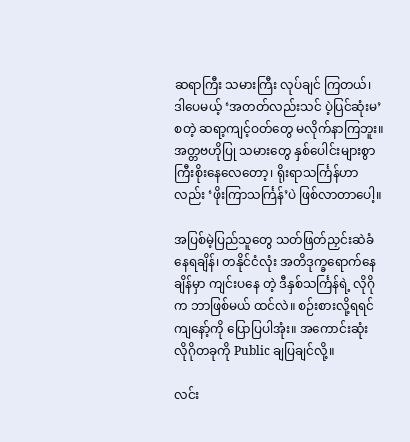ဆရာကြီး သမားကြီး လုပ်ချင် ကြတယ်၊ ဒါပေမယ့် ‘အတတ်လည်းသင် ပဲ့ပြင်ဆုံးမ’စတဲ့ ဆရာ့ကျင့်ဝတ်တွေ မလိုက်နာကြဘူး။ အတ္တဗဟိုပြု သမားတွေ နှစ်ပေါင်းများစွာ ကြီးစိုးနေလေတော့၊ ရိုးရာသင်္ကြန်ဟာလည်း ‘ဖိုးကြာသင်္ကြန်’ပဲ ဖြစ်လာတာပေါ့။

အပြစ်မဲ့ပြည်သူတွေ သတ်ဖြတ်ညှင်းဆဲခံနေရချိန်၊ တနိုင်ငံလုံး အတိဒုက္ခရောက်နေချိန်မှာ ကျင်းပနေ တဲ့ ဒီနှစ်သင်္ကြန်ရဲ့ လိုဂိုက ဘာဖြစ်မယ် ထင်လဲ။ စဉ်းစားလို့ရရင် ကျနော့်ကို ပြောပြပါအုံး။ အကောင်းဆုံး လိုဂိုတခုကို Public ချပြချင်လို့။

လင်း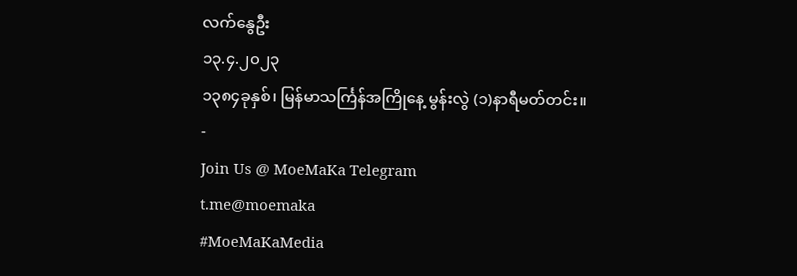လက်နွေဦး
၁၃.၄.၂၀၂၃
၁၃၈၄ခုနှစ်၊ မြန်မာသင်္ကြန်အကြိုနေ့ မွန်းလွဲ (၁)နာရီမတ်တင်း။
-
Join Us @ MoeMaKa Telegram
t.me@moemaka
#MoeMaKaMedia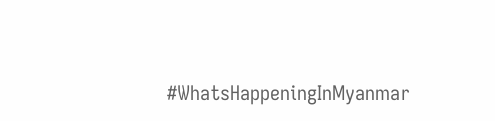#WhatsHappeningInMyanmar